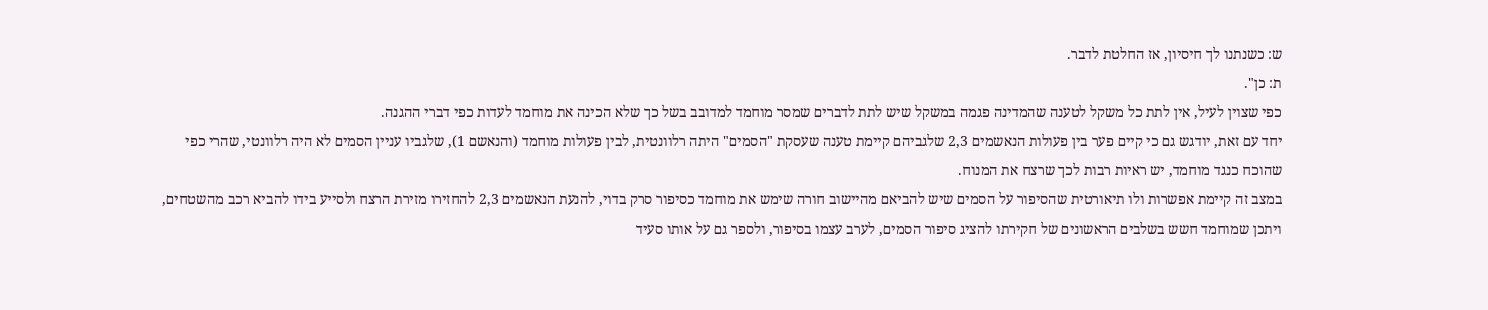ש: כשנתנו לך חיסיון, אז החלטת לדבר.
ת: כן".
כפי שצוין לעיל, אין לתת כל משקל לטענה שהמדינה פגמה במשקל שיש לתת לדברים שמסר מוחמד למדובב בשל כך שלא הכינה את מוחמד לעדות כפי דברי ההגנה.
יחד עם זאת, יודגש גם כי קיים פער בין פעולות הנאשמים 2,3 שלגביהם קיימת טענה שעסקת "הסמים" היתה רלוונטית, לבין פעולות מוחמד (והנאשם 1), שלגביו עניין הסמים לא היה רלוונטי, שהרי כפי שהוכח כנגד מוחמד, יש ראיות רבות לכך שרצח את המנוח.
במצב זה קיימת אפשרות ולו תיאורטית שהסיפור על הסמים שיש להביאם מהיישוב חורה שימש את מוחמד כסיפור סרק בדוי, להנעת הנאשמים 2,3 להחזירו מזירת הרצח ולסייע בידו להביא רכב מהשטחים, ויתכן שמוחמד חשש בשלבים הראשונים של חקירתו להציג סיפור הסמים, לערב עצמו בסיפור, ולספר גם על אותו סעיד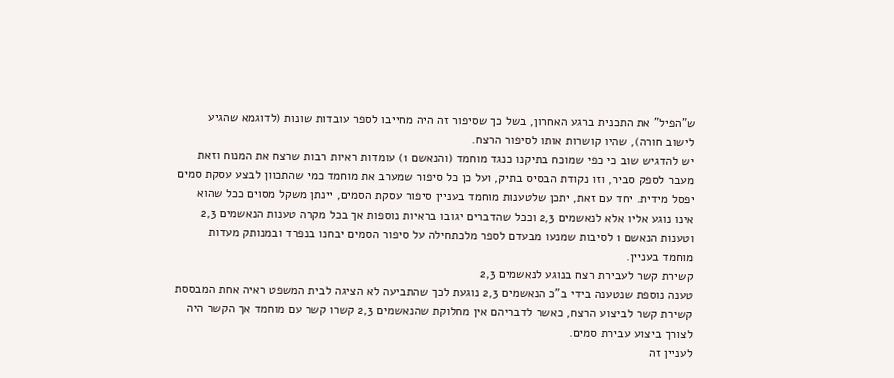ש"הפיל" את התכנית ברגע האחרון, בשל כך שסיפור זה היה מחייבו לספר עובדות שונות (לדוגמא שהגיע לישוב חורה), שהיו קושרות אותו לסיפור הרצח.
יש להדגיש שוב כי כפי שמוכח בתיקנו כנגד מוחמד (והנאשם 1) עומדות ראיות רבות שרצח את המנוח וזאת מעבר לספק סביר, וזו נקודת הבסיס בתיק, ועל כן כל סיפור שמערב את מוחמד כמי שהתכוון לבצע עסקת סמים יפסל מידית. יחד עם זאת, יתכן שלטענות מוחמד בעניין סיפור עסקת הסמים, יינתן משקל מסוים ככל שהוא אינו נוגע אליו אלא לנאשמים 2,3 וככל שהדברים יגובו בראיות נוספות אך בכל מקרה טענות הנאשמים 2,3 וטענות הנאשם 1 לסיבות שמנעו מבעדם לספר מלכתחילה על סיפור הסמים יבחנו בנפרד ובמנותק מעדות מוחמד בעניין.
קשירת קשר לעבירת רצח בנוגע לנאשמים 2,3
טענה נוספת שנטענה בידי ב"כ הנאשמים 2,3 נוגעת לכך שהתביעה לא הציגה לבית המשפט ראיה אחת המבססת קשירת קשר לביצוע הרצח, כאשר לדבריהם אין מחלוקת שהנאשמים 2,3 קשרו קשר עם מוחמד אך הקשר היה לצורך ביצוע עבירת סמים.
לעניין זה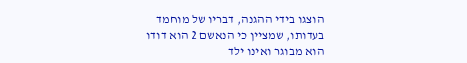הוצגו בידי ההגנה, דבריו של מוחמד בעדותו, שמציין כי הנאשם 2 הוא דודו הוא מבוגר ואינו ילד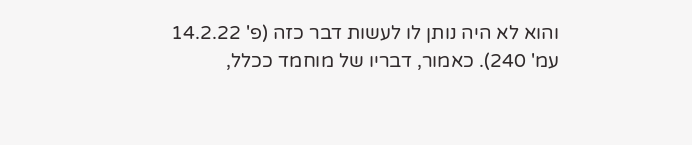והוא לא היה נותן לו לעשות דבר כזה (פ' 14.2.22 עמ' 240). כאמור, דבריו של מוחמד ככלל,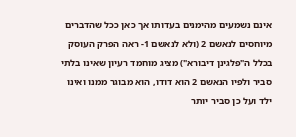אינם נשמעים מהימנים בעדותו אך כאן ככל שהדברים מיוחסים לנאשם 2 (ולא לנאשם 1- ראה הפרק העוסק בכלל ה"פלגינן דיבורא") מציג מוחמד רעיון שאינו בלתי סביר ולפיו הנאשם 2 הוא דודו, הוא מבוגר ממנו ואינו ילד ועל כן סביר יותר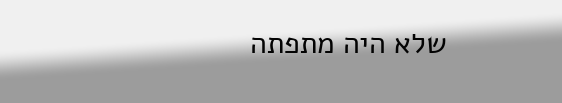שלא היה מתפתה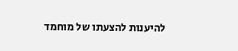להיענות להצעתו של מוחמד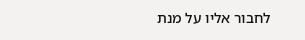לחבור אליו על מנת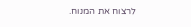לרצוח את המנוח.